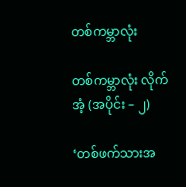တစ်ကမ္ဘာလုံး

တစ်ကမ္ဘာလုံး လိုက်အံ့ (အပိုင်း – ၂)

‘တစ်ဖက်သားအ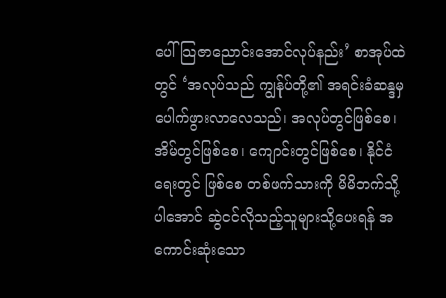ပေါ် သြဇာညောင်းအောင်လုပ်နည်း’ စာအုပ်ထဲတွင် ‘အလုပ်သည် ကျွန်ုပ်တို့၏ အရင်းခံဆန္ဒမှ ပေါက်ဖွားလာလေသည်၊ အလုပ်တွင်ဖြစ်စေ၊ အိမ်တွင်ဖြစ်စေ၊ ကျောင်းတွင်ဖြစ်စေ၊ နိုင်ငံရေးတွင် ဖြစ်စေ တစ်ဖက်သားကို မိမိဘက်သို့ပါအောင် ဆွဲငင်လိုသည့်သူများသို့ပေးရန် အကောင်းဆုံးသော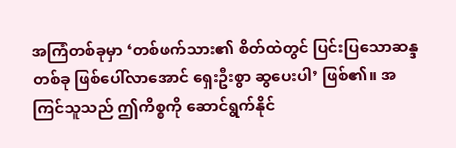အကြံတစ်ခုမှာ ‘တစ်ဖက်သား၏ စိတ်ထဲတွင် ပြင်းပြသောဆန္ဒတစ်ခု ဖြစ်ပေါ်လာအောင် ရှေးဦးစွာ ဆွပေးပါ’ ဖြစ်၏။ အကြင်သူသည် ဤကိစ္စကို ဆောင်ရွက်နိုင်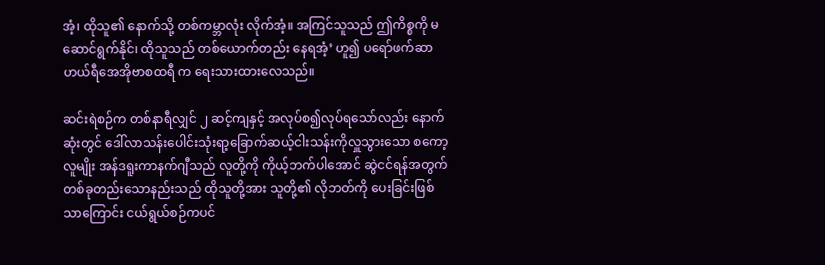အံ့၊ ထိုသူ၏ နောက်သို့ တစ်ကမ္ဘာလုံး လိုက်အံ့။ အကြင်သူသည် ဤကိစ္စကို မဆောင်ရွက်နိုင်၊ ထိုသူသည် တစ်ယောက်တည်း နေရအံ့’ ဟူ၍ ပရော်ဖက်ဆာ ဟယ်ရီအေအိုဗာစထရီ က ရေးသားထားလေသည်။

ဆင်းရဲစဉ်က တစ်နာရီလျှင် ၂ ဆင့်ကျနှင့် အလုပ်စ၍လုပ်ရသော်လည်း နောက်ဆုံးတွင် ဒေါ်လာသန်းပေါင်းသုံးရာ့ခြောက်ဆယ့်ငါးသန်းကိုလှူသွားသော စကော့လူမျိုး အန်ဒရူးကာနက်ဂျီသည် လူတို့ကို ကိုယ့်ဘက်ပါအောင် ဆွဲငင်ရန်အတွက် တစ်ခုတည်းသောနည်းသည် ထိုသူတို့အား သူတို့၏ လိုဘတ်ကို ပေးခြင်းဖြစ်သာကြောင်း ငယ်ရွယ်စဉ်ကပင်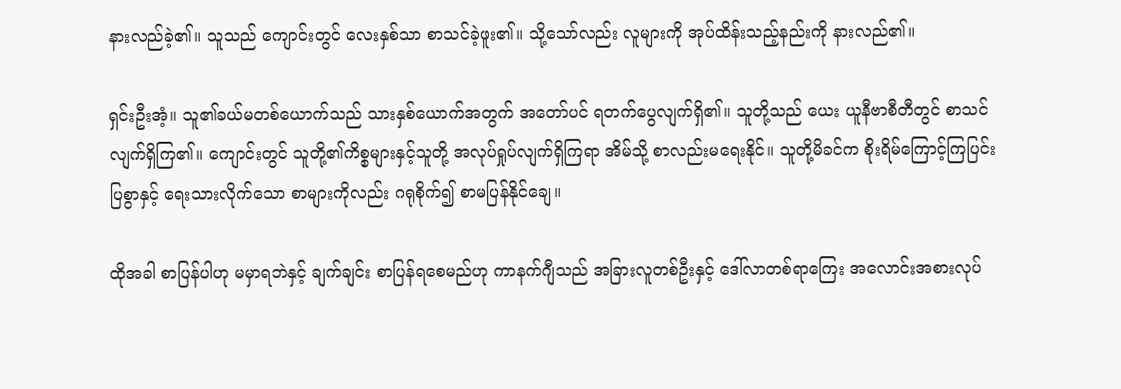နားလည်ခဲ့၏။ သူသည် ကျောင်းတွင် လေးနှစ်သာ စာသင်ခဲ့ဖူး၏။ သို့သော်လည်း လူများကို အုပ်ထိန်းသည့်နည်းကို နားလည်၏။

ရှင်းဦးအံ့။ သူ၏ခယ်မတစ်ယောက်သည် သားနှစ်ယောက်အတွက် အတော်ပင် ရတက်ပွေလျက်ရှိ၏။ သူတို့သည် ယေး ယူနီဗာစီတီတွင် စာသင်လျက်ရှိကြ၏။ ကျောင်းတွင် သူတို့၏ကိစ္စများနှင့်သူတို့ အလုပ်ရှုပ်လျက်ရှိကြရာ အိမ်သို့ စာလည်းမရေးနိုင်။ သူတို့မိခင်က စိုးရိမ်ကြောင့်ကြပြင်းပြစွာနှင့် ရေးသားလိုက်သော စာများကိုလည်း ဂရုစိုက်၍ စာမပြန်နိုင်ချေ။

ထိုအခါ စာပြန်ပါဟု မမှာရဘဲနှင့် ချက်ချင်း စာပြန်ရစေမည်ဟု ကာနက်ဂျီသည် အခြားလူတစ်ဦးနှင့် ဒေါ်လာတစ်ရာကြေး အလောင်းအစားလုပ်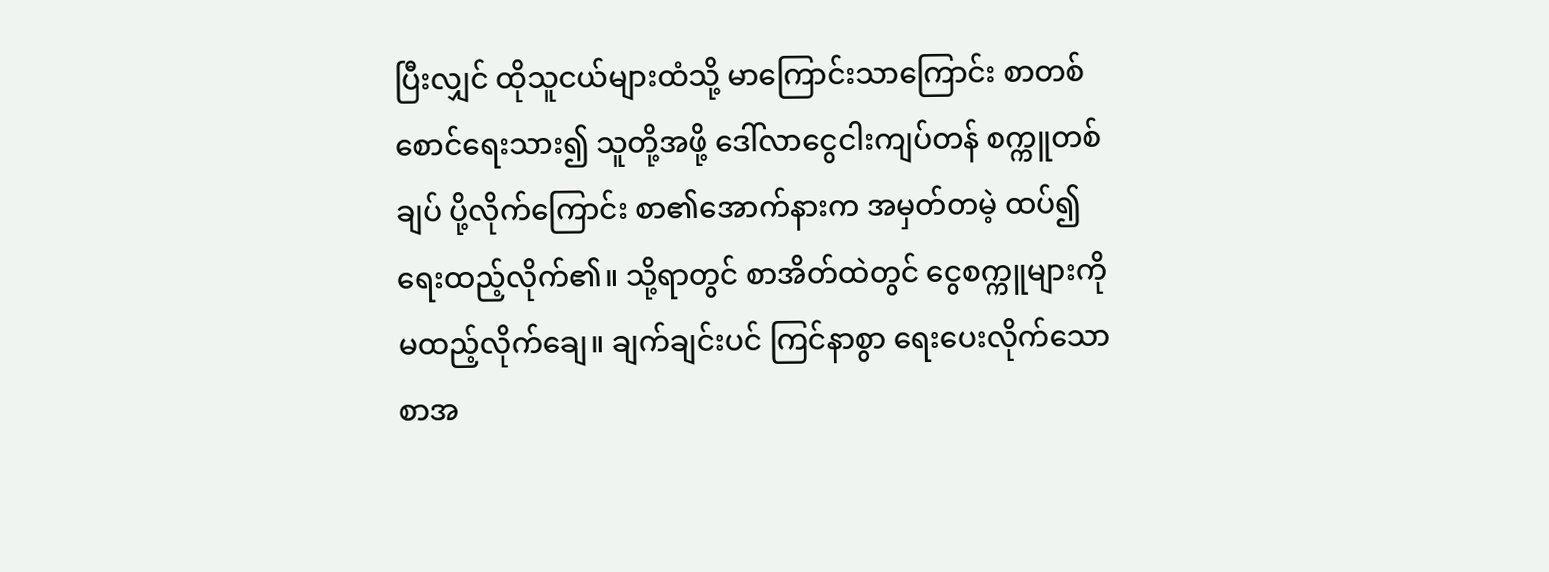ပြီးလျှင် ထိုသူငယ်များထံသို့ မာကြောင်းသာကြောင်း စာတစ်စောင်ရေးသား၍ သူတို့အဖို့ ဒေါ်လာငွေငါးကျပ်တန် စက္ကူတစ်ချပ် ပို့လိုက်ကြောင်း စာ၏အောက်နားက အမှတ်တမဲ့ ထပ်၍ ရေးထည့်လိုက်၏။ သို့ရာတွင် စာအိတ်ထဲတွင် ငွေစက္ကူများကို မထည့်လိုက်ချေ။ ချက်ချင်းပင် ကြင်နာစွာ ရေးပေးလိုက်သော စာအ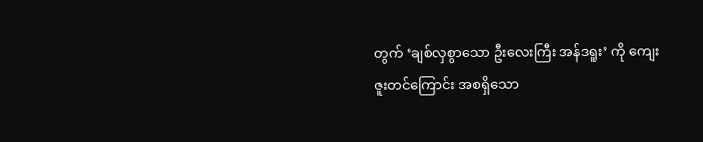တွက် ‘ချစ်လှစွာသော ဦးလေးကြီး အန်ဒရူး’ ကို ကျေးဇူးတင်ကြောင်း အစရှိသော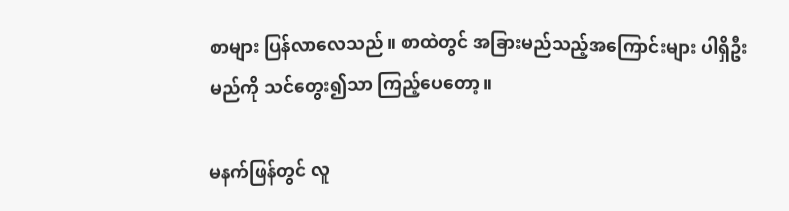စာများ ပြန်လာလေသည်။ စာထဲတွင် အခြားမည်သည့်အကြောင်းများ ပါရှိဦးမည်ကို သင်တွေး၍သာ ကြည့်ပေတော့။

မနက်ဖြန်တွင် လူ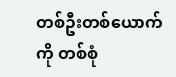တစ်ဦးတစ်ယောက်ကို တစ်စုံ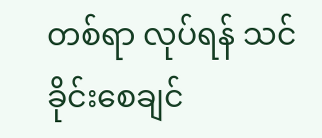တစ်ရာ လုပ်ရန် သင်ခိုင်းစေချင်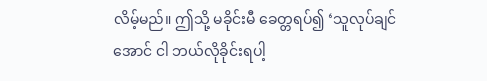လိမ့်မည်။ ဤသို့ မခိုင်းမီ ခေတ္တရပ်၍ ‘သူလုပ်ချင်အောင် ငါ ဘယ်လိုခိုင်းရပါ့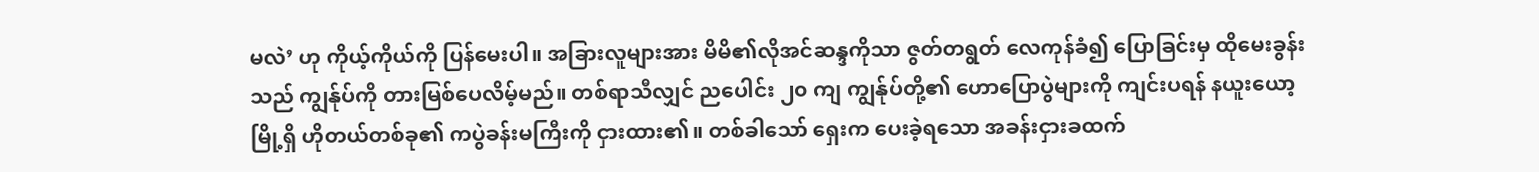မလဲ’ ဟု ကိုယ့်ကိုယ်ကို ပြန်မေးပါ။ အခြားလူများအား မိမိ၏လိုအင်ဆန္ဒကိုသာ ဇွတ်တရွတ် လေကုန်ခံ၍ ပြောခြင်းမှ ထိုမေးခွန်းသည် ကျွန်ုပ်ကို တားမြစ်ပေလိမ့်မည်။ တစ်ရာသီလျှင် ညပေါင်း ၂၀ ကျ ကျွန်ုပ်တို့၏ ဟောပြောပွဲများကို ကျင်းပရန် နယူးယော့မြို့ရှိ ဟိုတယ်တစ်ခု၏ ကပွဲခန်းမကြီးကို ငှားထား၏။ တစ်ခါသော် ရှေးက ပေးခဲ့ရသော အခန်းငှားခထက်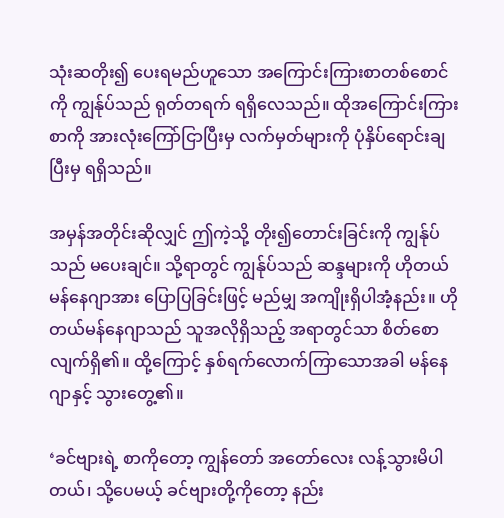သုံးဆတိုး၍ ပေးရမည်ဟူသော အကြောင်းကြားစာတစ်စောင်ကို ကျွန်ုပ်သည် ရုတ်တရက် ရရှိလေသည်။ ထိုအကြောင်းကြားစာကို အားလုံးကြော်ငြာပြီးမှ လက်မှတ်များကို ပုံနှိပ်ရောင်းချပြီးမှ ရရှိသည်။

အမှန်အတိုင်းဆိုလျှင် ဤကဲ့သို့ တိုး၍တောင်းခြင်းကို ကျွန်ုပ်သည် မပေးချင်။ သို့ရာတွင် ကျွန်ုပ်သည် ဆန္ဒများကို ဟိုတယ်မန်နေဂျာအား ပြောပြခြင်းဖြင့် မည်မျှ အကျိုးရှိပါအံ့နည်း။ ဟိုတယ်မန်နေဂျာသည် သူအလိုရှိသည့် အရာတွင်သာ စိတ်စောလျက်ရှိ၏။ ထို့ကြောင့် နှစ်ရက်လောက်ကြာသောအခါ မန်နေဂျာနှင့် သွားတွေ့၏။

‘ခင်ဗျားရဲ့ စာကိုတော့ ကျွန်တော် အတော်လေး လန့်သွားမိပါတယ်၊ သို့ပေမယ့် ခင်ဗျားတို့ကိုတော့ နည်း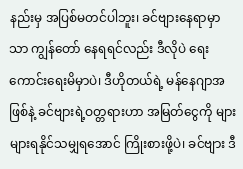နည်းမှ အပြစ်မတင်ပါဘူး၊ ခင်ဗျားနေရာမှာသာ ကျွန်တော် နေရရင်လည်း ဒီလိုပဲ ရေးကောင်းရေးမိမှာပဲ၊ ဒီဟိုတယ်ရဲ့ မန်နေဂျာအဖြစ်နဲ့ ခင်ဗျားရဲ့ဝတ္တရားဟာ အမြတ်ငွေကို များများရနိုင်သမျှရအောင် ကြိုးစားဖို့ပဲ၊ ခင်ဗျား ဒီ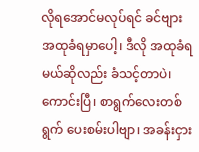လိုရအောင်မလုပ်ရင် ခင်ဗျားအထုခံရမှာပေါ့၊ ဒီလို အထုခံရမယ်ဆိုလည်း ခံသင့်တာပဲ၊ ကောင်းပြီ၊ စာရွက်လေးတစ်ရွက် ပေးစမ်းပါဗျာ၊ အခန်းငှား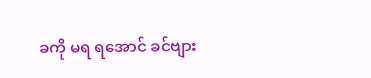ခကို မရ ရအောင် ခင်ဗျား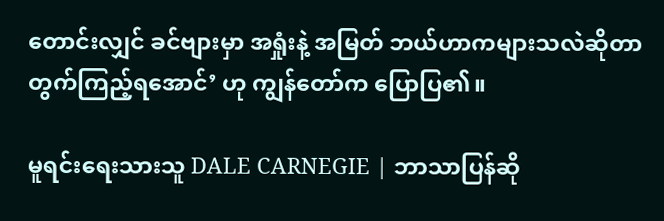တောင်းလျှင် ခင်ဗျားမှာ အရှုံးနဲ့ အမြတ် ဘယ်ဟာကများသလဲဆိုတာ တွက်ကြည့်ရအောင်’ ဟု ကျွန်တော်က ပြောပြ၏။

မူရင်းရေးသားသူ DALE CARNEGIE | ဘာသာပြန်ဆို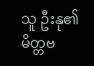သူ ဦးနု၏ မိတ္တဗ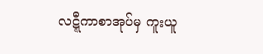လဋ္ဋီကာစာအုပ်မှ ကူးယူ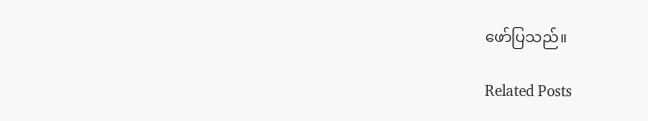ဖော်ပြသည်။

Related Posts